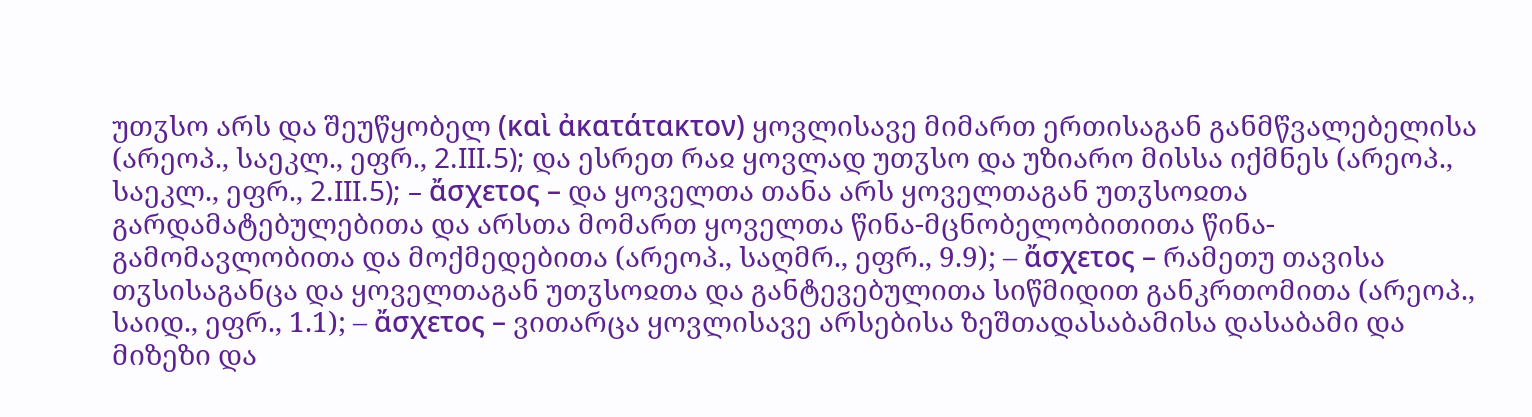უთჳსო არს და შეუწყობელ (καὶ ἀκατάτακτον) ყოვლისავე მიმართ ერთისაგან განმწვალებელისა (არეოპ., საეკლ., ეფრ., 2.III.5); და ესრეთ რაჲ ყოვლად უთჳსო და უზიარო მისსა იქმნეს (არეოპ., საეკლ., ეფრ., 2.III.5); – ἄσχετος – და ყოველთა თანა არს ყოველთაგან უთჳსოჲთა გარდამატებულებითა და არსთა მომართ ყოველთა წინა-მცნობელობითითა წინა-გამომავლობითა და მოქმედებითა (არეოპ., საღმრ., ეფრ., 9.9); – ἄσχετος – რამეთუ თავისა თჳსისაგანცა და ყოველთაგან უთჳსოჲთა და განტევებულითა სიწმიდით განკრთომითა (არეოპ., საიდ., ეფრ., 1.1); – ἄσχετος – ვითარცა ყოვლისავე არსებისა ზეშთადასაბამისა დასაბამი და მიზეზი და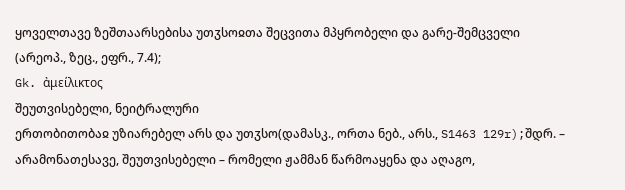ყოველთავე ზეშთაარსებისა უთჳსოჲთა შეცვითა მპყრობელი და გარე-შემცველი (არეოპ., ზეც., ეფრ., 7.4);
Gk. ἀμείλικτος
შეუთვისებელი, ნეიტრალური
ერთობითობაჲ უზიარებელ არს და უთჳსო(დამასკ., ორთა ნებ., არს., S1463 129r);შდრ. – არამონათესავე, შეუთვისებელი – რომელი ჟამმან წარმოაყენა და აღაგო,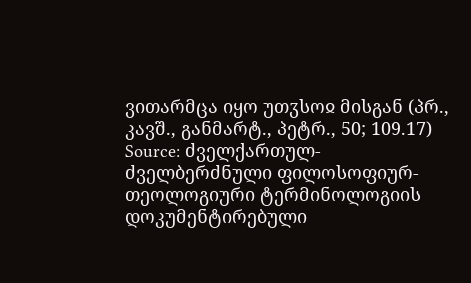ვითარმცა იყო უთჳსოჲ მისგან (პრ., კავშ., განმარტ., პეტრ., 50; 109.17)
Source: ძველქართულ-ძველბერძნული ფილოსოფიურ-თეოლოგიური ტერმინოლოგიის დოკუმენტირებული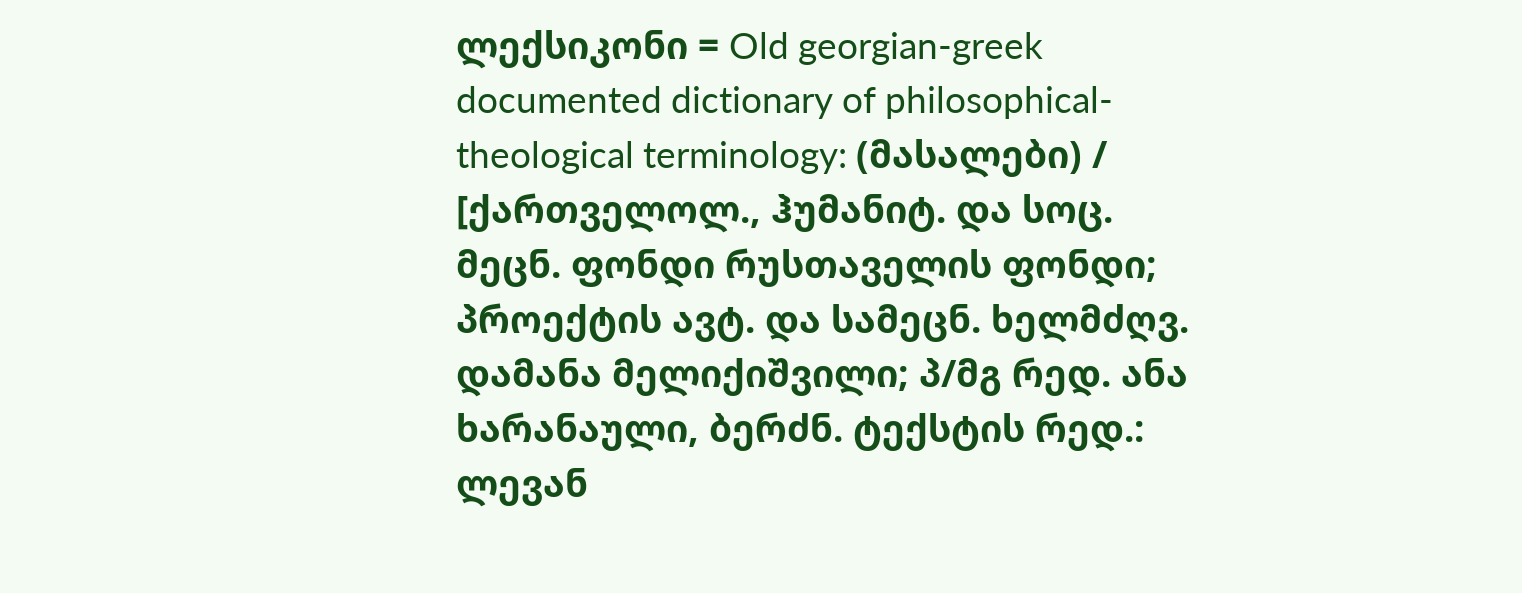ლექსიკონი = Old georgian-greek documented dictionary of philosophical-theological terminology: (მასალები) / [ქართველოლ., ჰუმანიტ. და სოც. მეცნ. ფონდი რუსთაველის ფონდი; პროექტის ავტ. და სამეცნ. ხელმძღვ. დამანა მელიქიშვილი; პ/მგ რედ. ანა ხარანაული, ბერძნ. ტექსტის რედ.: ლევან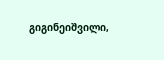გიგინეიშვილი,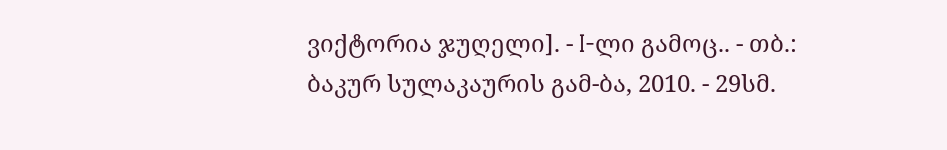ვიქტორია ჯუღელი]. - I-ლი გამოც.. - თბ.: ბაკურ სულაკაურის გამ-ბა, 2010. - 29სმ.